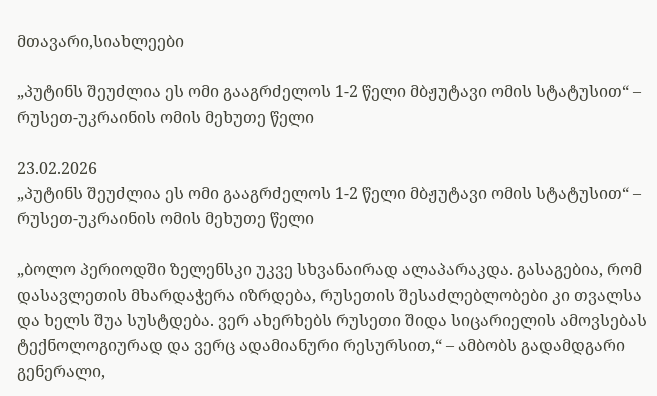მთავარი,სიახლეები

„პუტინს შეუძლია ეს ომი გააგრძელოს 1-2 წელი მბჟუტავი ომის სტატუსით“ – რუსეთ-უკრაინის ომის მეხუთე წელი

23.02.2026
„პუტინს შეუძლია ეს ომი გააგრძელოს 1-2 წელი მბჟუტავი ომის სტატუსით“ – რუსეთ-უკრაინის ომის მეხუთე წელი

„ბოლო პერიოდში ზელენსკი უკვე სხვანაირად ალაპარაკდა. გასაგებია, რომ დასავლეთის მხარდაჭერა იზრდება, რუსეთის შესაძლებლობები კი თვალსა და ხელს შუა სუსტდება. ვერ ახერხებს რუსეთი შიდა სიცარიელის ამოვსებას ტექნოლოგიურად და ვერც ადამიანური რესურსით,“ – ამბობს გადამდგარი გენერალი,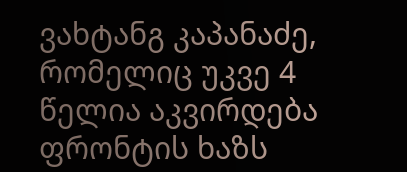ვახტანგ კაპანაძე, რომელიც უკვე 4 წელია აკვირდება ფრონტის ხაზს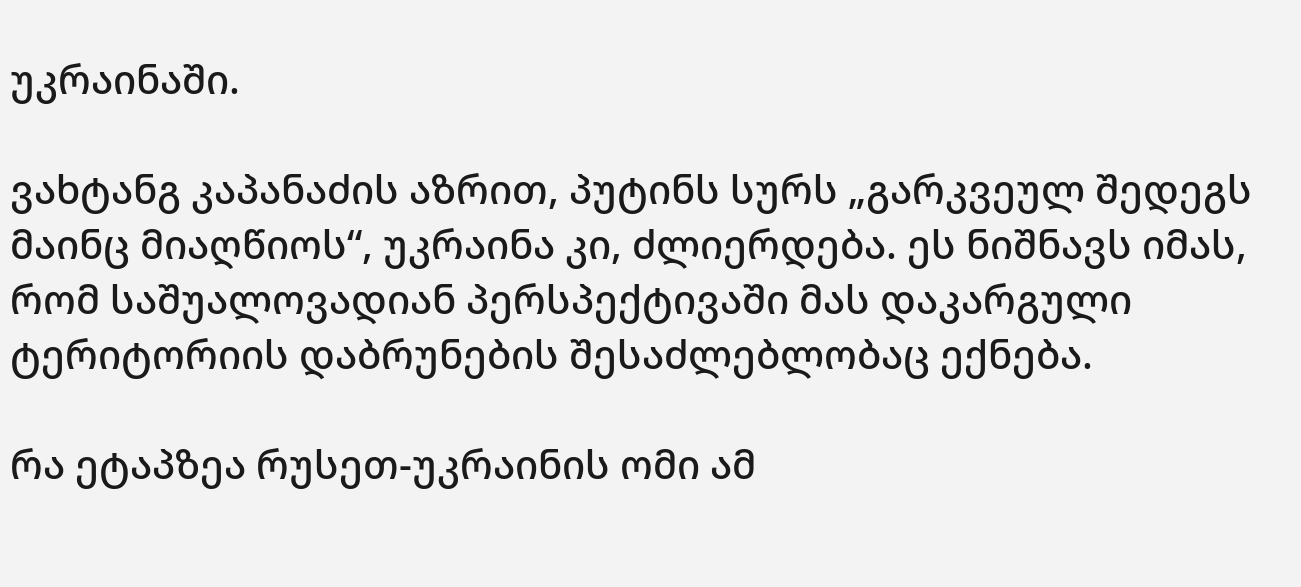უკრაინაში.

ვახტანგ კაპანაძის აზრით, პუტინს სურს „გარკვეულ შედეგს მაინც მიაღწიოს“, უკრაინა კი, ძლიერდება. ეს ნიშნავს იმას, რომ საშუალოვადიან პერსპექტივაში მას დაკარგული ტერიტორიის დაბრუნების შესაძლებლობაც ექნება.

რა ეტაპზეა რუსეთ-უკრაინის ომი ამ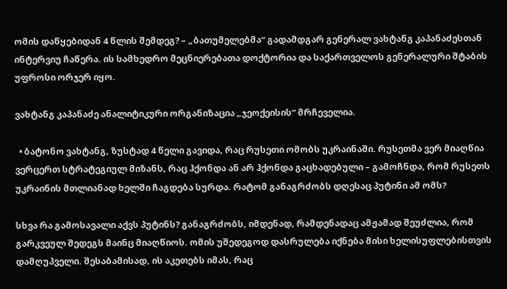ომის დაწყებიდან 4 წლის შემდეგ? – „ბათუმელებმა“ გადამდგარ გენერალ ვახტანგ კაპანაძესთან ინტერვიუ ჩაწერა. ის სამხედრო მეცნიერებათა დოქტორია და საქართველოს გენერალური შტაბის უფროსი ორჯერ იყო.

ვახტანგ კაპანაძე ანალიტიკური ორგანიზაცია „ჯეოქეისის“ მრჩეველია.

  • ბატონო ვახტანგ, ზუსტად 4 წელი გავიდა, რაც რუსეთი ომობს უკრაინაში. რუსეთმა ვერ მიაღწია ვერცერთ სტრატეგიულ მიზანს, რაც ჰქონდა ან არ ჰქონდა გაცხადებული – გამოჩნდა, რომ რუსეთს უკრაინის მთლიანად ხელში ჩაგდება სურდა. რატომ განაგრძობს დღესაც პუტინი ამ ომს?

სხვა რა გამოსავალი აქვს პუტინს? განაგრძობს, იმდენად, რამდენადაც ამჟამად შეუძლია, რომ გარკვეულ შედეგს მაინც მიაღწიოს. ომის უშედეგოდ დასრულება იქნება მისი ხელისუფლებისთვის დამღუპველი. შესაბამისად, ის აკეთებს იმას, რაც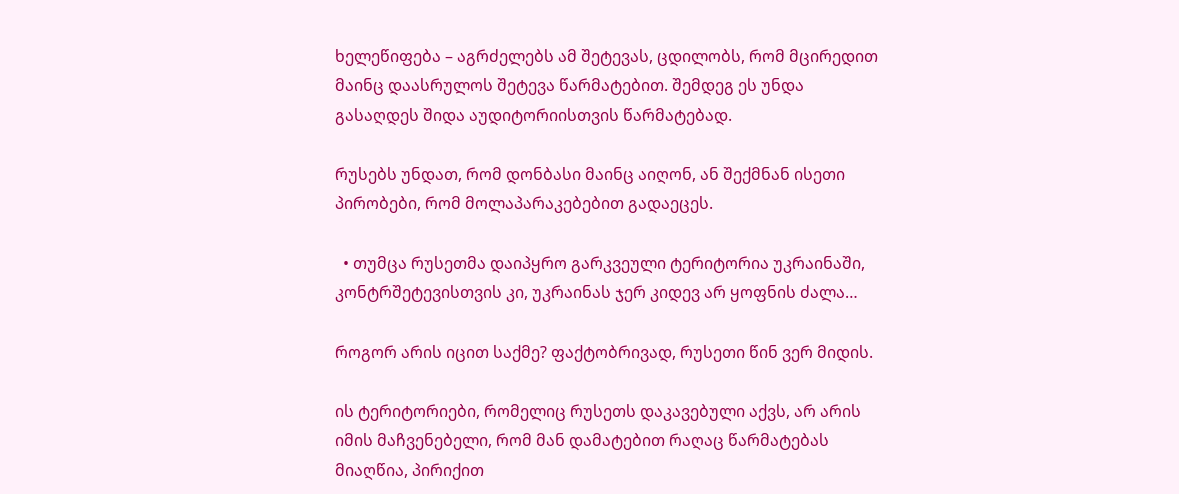ხელეწიფება – აგრძელებს ამ შეტევას, ცდილობს, რომ მცირედით მაინც დაასრულოს შეტევა წარმატებით. შემდეგ ეს უნდა გასაღდეს შიდა აუდიტორიისთვის წარმატებად.

რუსებს უნდათ, რომ დონბასი მაინც აიღონ, ან შექმნან ისეთი პირობები, რომ მოლაპარაკებებით გადაეცეს.

  • თუმცა რუსეთმა დაიპყრო გარკვეული ტერიტორია უკრაინაში, კონტრშეტევისთვის კი, უკრაინას ჯერ კიდევ არ ყოფნის ძალა…

როგორ არის იცით საქმე? ფაქტობრივად, რუსეთი წინ ვერ მიდის.

ის ტერიტორიები, რომელიც რუსეთს დაკავებული აქვს, არ არის იმის მაჩვენებელი, რომ მან დამატებით რაღაც წარმატებას მიაღწია, პირიქით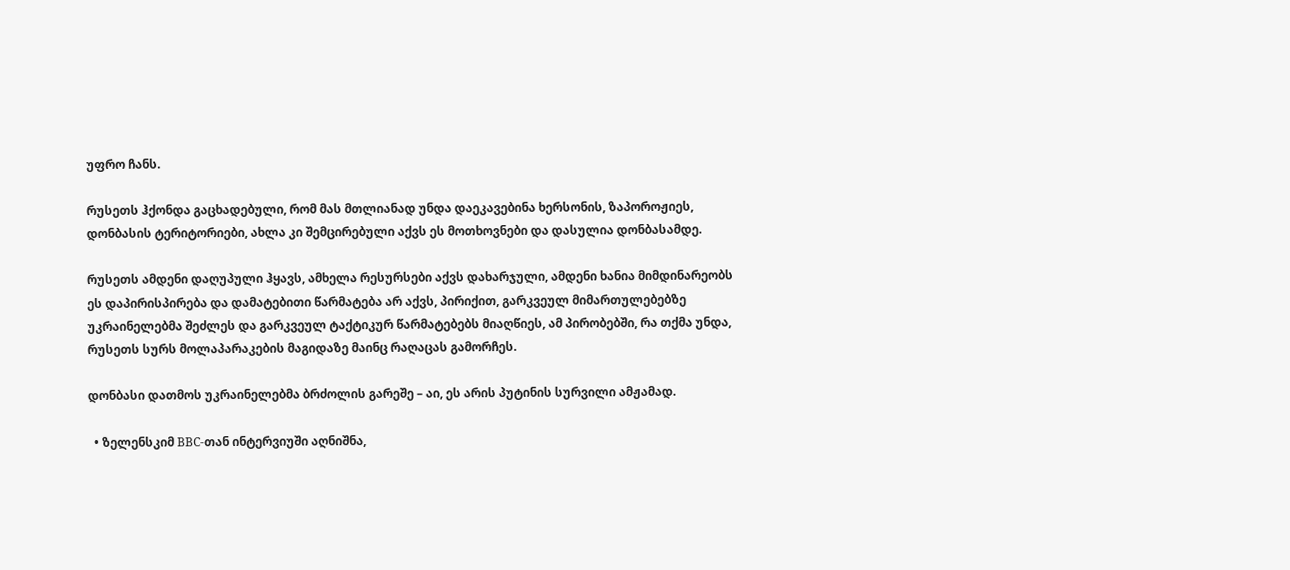უფრო ჩანს.

რუსეთს ჰქონდა გაცხადებული, რომ მას მთლიანად უნდა დაეკავებინა ხერსონის, ზაპოროჟიეს, დონბასის ტერიტორიები, ახლა კი შემცირებული აქვს ეს მოთხოვნები და დასულია დონბასამდე.

რუსეთს ამდენი დაღუპული ჰყავს, ამხელა რესურსები აქვს დახარჯული, ამდენი ხანია მიმდინარეობს ეს დაპირისპირება და დამატებითი წარმატება არ აქვს, პირიქით, გარკვეულ მიმართულებებზე უკრაინელებმა შეძლეს და გარკვეულ ტაქტიკურ წარმატებებს მიაღწიეს, ამ პირობებში, რა თქმა უნდა, რუსეთს სურს მოლაპარაკების მაგიდაზე მაინც რაღაცას გამორჩეს.

დონბასი დათმოს უკრაინელებმა ბრძოლის გარეშე – აი, ეს არის პუტინის სურვილი ამჟამად.

  • ზელენსკიმ BBC-თან ინტერვიუში აღნიშნა,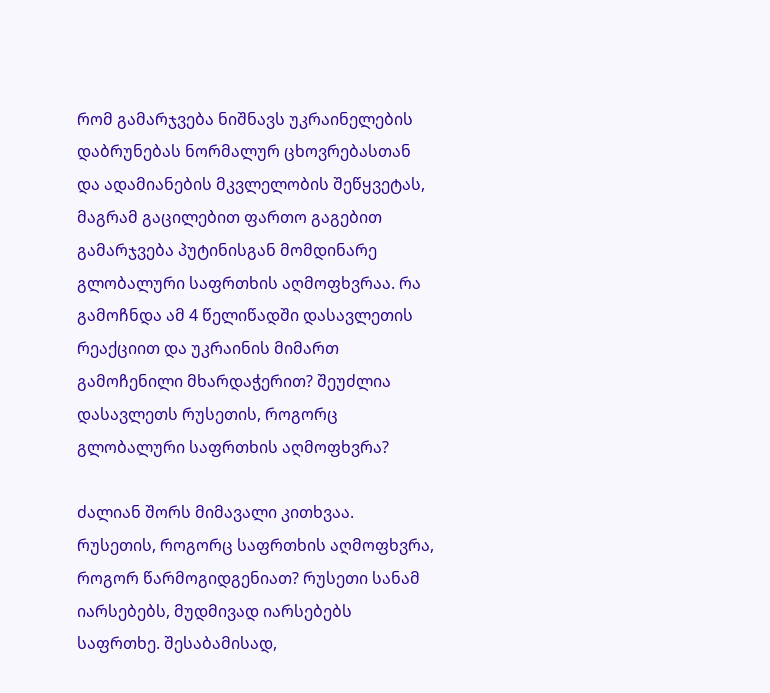რომ გამარჯვება ნიშნავს უკრაინელების დაბრუნებას ნორმალურ ცხოვრებასთან და ადამიანების მკვლელობის შეწყვეტას, მაგრამ გაცილებით ფართო გაგებით გამარჯვება პუტინისგან მომდინარე გლობალური საფრთხის აღმოფხვრაა. რა გამოჩნდა ამ 4 წელიწადში დასავლეთის რეაქციით და უკრაინის მიმართ გამოჩენილი მხარდაჭერით? შეუძლია დასავლეთს რუსეთის, როგორც გლობალური საფრთხის აღმოფხვრა?

ძალიან შორს მიმავალი კითხვაა. რუსეთის, როგორც საფრთხის აღმოფხვრა, როგორ წარმოგიდგენიათ? რუსეთი სანამ იარსებებს, მუდმივად იარსებებს საფრთხე. შესაბამისად,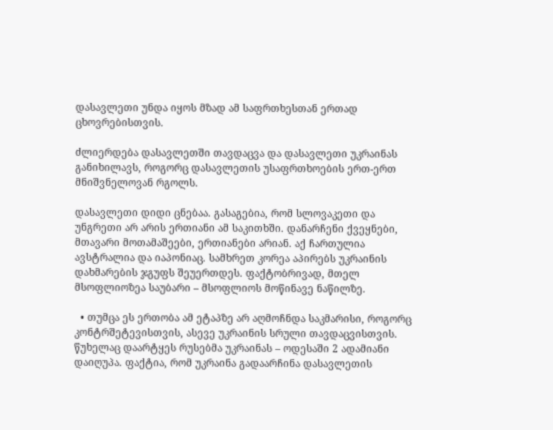დასავლეთი უნდა იყოს მზად ამ საფრთხესთან ერთად ცხოვრებისთვის.

ძლიერდება დასავლეთში თავდაცვა და დასავლეთი უკრაინას განიხილავს, როგორც დასავლეთის უსაფრთხოების ერთ-ერთ მნიშვნელოვან რგოლს.

დასავლეთი დიდი ცნებაა. გასაგებია, რომ სლოვაკეთი და უნგრეთი არ არის ერთიანი ამ საკითხში. დანარჩენი ქვეყნები, მთავარი მოთამაშეები, ერთიანები არიან. აქ ჩართულია ავსტრალია და იაპონიაც. სამხრეთ კორეა აპირებს უკრაინის დახმარების ჯგუფს შეუერთდეს. ფაქტობრივად, მთელ მსოფლიოზეა საუბარი – მსოფლიოს მოწინავე ნაწილზე.

  • თუმცა ეს ერთობა ამ ეტაპზე არ აღმოჩნდა საკმარისი, როგორც კონტრშეტევისთვის, ასევე უკრაინის სრული თავდაცვისთვის. წუხელაც დაარტყეს რუსებმა უკრაინას – ოდესაში 2 ადამიანი დაიღუპა. ფაქტია, რომ უკრაინა გადაარჩინა დასავლეთის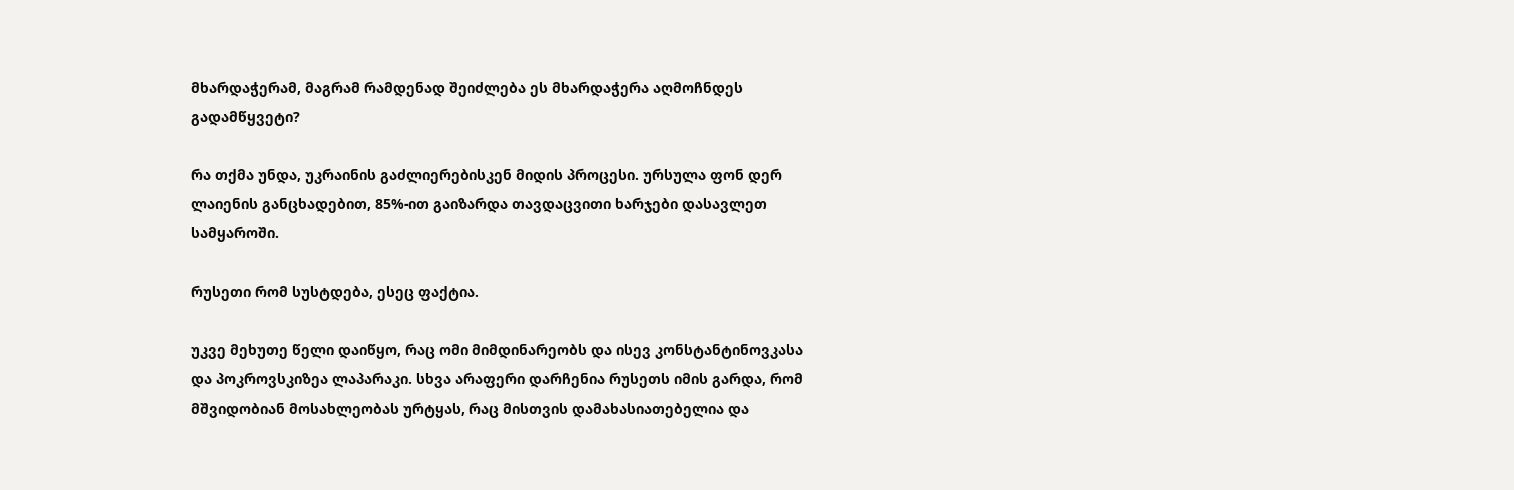მხარდაჭერამ, მაგრამ რამდენად შეიძლება ეს მხარდაჭერა აღმოჩნდეს გადამწყვეტი?

რა თქმა უნდა, უკრაინის გაძლიერებისკენ მიდის პროცესი. ურსულა ფონ დერ ლაიენის განცხადებით, 85%-ით გაიზარდა თავდაცვითი ხარჯები დასავლეთ სამყაროში.

რუსეთი რომ სუსტდება, ესეც ფაქტია.

უკვე მეხუთე წელი დაიწყო, რაც ომი მიმდინარეობს და ისევ კონსტანტინოვკასა და პოკროვსკიზეა ლაპარაკი. სხვა არაფერი დარჩენია რუსეთს იმის გარდა, რომ მშვიდობიან მოსახლეობას ურტყას, რაც მისთვის დამახასიათებელია და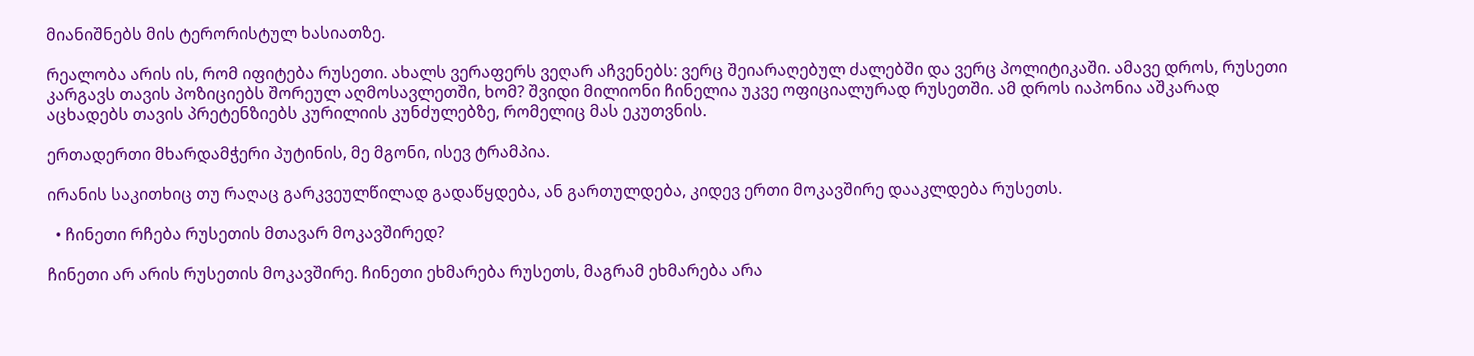მიანიშნებს მის ტერორისტულ ხასიათზე.

რეალობა არის ის, რომ იფიტება რუსეთი. ახალს ვერაფერს ვეღარ აჩვენებს: ვერც შეიარაღებულ ძალებში და ვერც პოლიტიკაში. ამავე დროს, რუსეთი კარგავს თავის პოზიციებს შორეულ აღმოსავლეთში, ხომ? შვიდი მილიონი ჩინელია უკვე ოფიციალურად რუსეთში. ამ დროს იაპონია აშკარად აცხადებს თავის პრეტენზიებს კურილიის კუნძულებზე, რომელიც მას ეკუთვნის.

ერთადერთი მხარდამჭერი პუტინის, მე მგონი, ისევ ტრამპია.

ირანის საკითხიც თუ რაღაც გარკვეულწილად გადაწყდება, ან გართულდება, კიდევ ერთი მოკავშირე დააკლდება რუსეთს.

  • ჩინეთი რჩება რუსეთის მთავარ მოკავშირედ?

ჩინეთი არ არის რუსეთის მოკავშირე. ჩინეთი ეხმარება რუსეთს, მაგრამ ეხმარება არა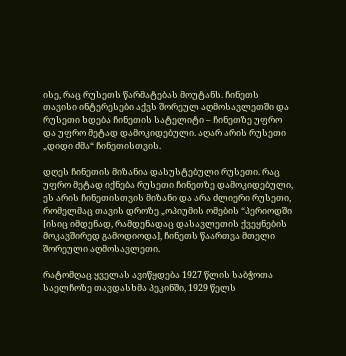ისე, რაც რუსეთს წარმატებას მოუტანს. ჩინეთს თავისი ინტერესები აქვს შორეულ აღმოსავლეთში და რუსეთი ხდება ჩინეთის სატელიტი – ჩინეთზე უფრო და უფრო მეტად დამოკიდებული. აღარ არის რუსეთი „დიდი ძმა“ ჩინეთისთვის.

დღეს ჩინეთის მიზანია დასუსტებული რუსეთი. რაც უფრო მეტად იქნება რუსეთი ჩინეთზე დამოკიდებული, ეს არის ჩინეთისთვის მიზანი და არა ძლიერი რუსეთი, რომელმაც თავის დროზე „ოპიუმის ომების “პერიოდში [ისიც იმდენად, რამდენადაც დასავლეთის ქვეყნების მოკავშირედ გამოდიოდა], ჩინეთს წაართვა მთელი შორეული აღმოსავლეთი.

რატომღაც ყველას ავიწყდება 1927 წლის საბჭოთა საელჩოზე თავდასხმა პეკინში, 1929 წელს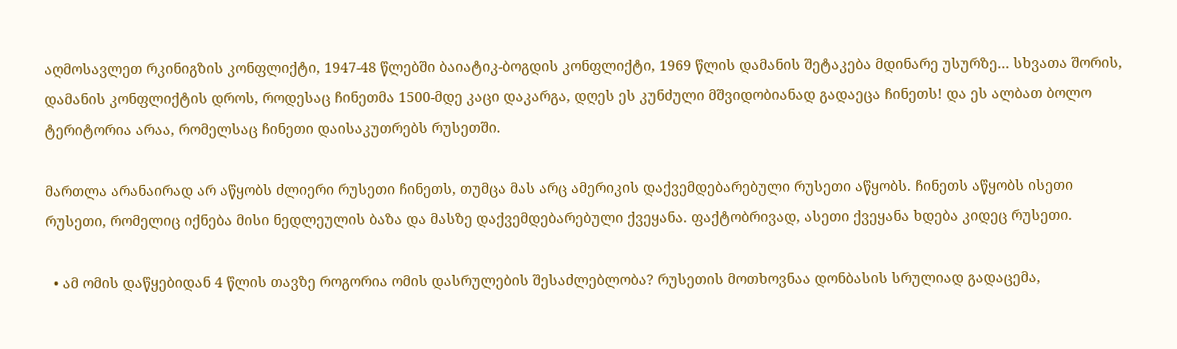აღმოსავლეთ რკინიგზის კონფლიქტი, 1947-48 წლებში ბაიატიკ-ბოგდის კონფლიქტი, 1969 წლის დამანის შეტაკება მდინარე უსურზე… სხვათა შორის, დამანის კონფლიქტის დროს, როდესაც ჩინეთმა 1500-მდე კაცი დაკარგა, დღეს ეს კუნძული მშვიდობიანად გადაეცა ჩინეთს! და ეს ალბათ ბოლო ტერიტორია არაა, რომელსაც ჩინეთი დაისაკუთრებს რუსეთში.

მართლა არანაირად არ აწყობს ძლიერი რუსეთი ჩინეთს, თუმცა მას არც ამერიკის დაქვემდებარებული რუსეთი აწყობს. ჩინეთს აწყობს ისეთი რუსეთი, რომელიც იქნება მისი ნედლეულის ბაზა და მასზე დაქვემდებარებული ქვეყანა. ფაქტობრივად, ასეთი ქვეყანა ხდება კიდეც რუსეთი.

  • ამ ომის დაწყებიდან 4 წლის თავზე როგორია ომის დასრულების შესაძლებლობა? რუსეთის მოთხოვნაა დონბასის სრულიად გადაცემა,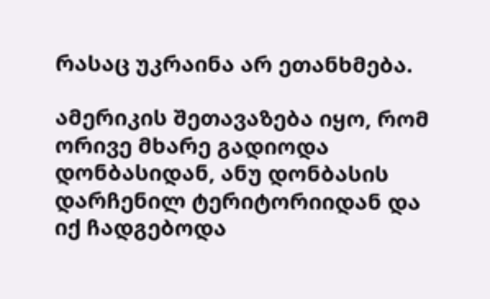რასაც უკრაინა არ ეთანხმება.

ამერიკის შეთავაზება იყო, რომ ორივე მხარე გადიოდა დონბასიდან, ანუ დონბასის დარჩენილ ტერიტორიიდან და იქ ჩადგებოდა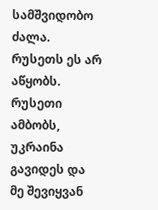სამშვიდობო ძალა. რუსეთს ეს არ აწყობს. რუსეთი ამბობს, უკრაინა გავიდეს და მე შევიყვან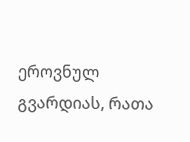ეროვნულ გვარდიას, რათა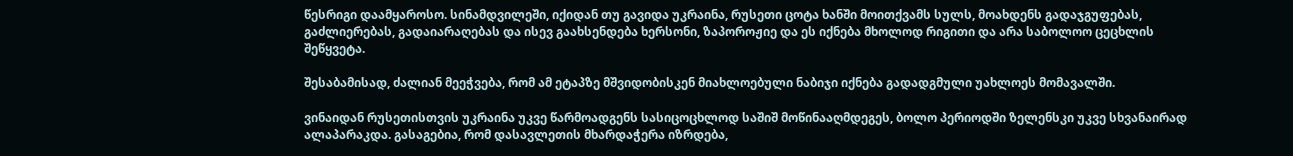წესრიგი დაამყაროსო. სინამდვილეში, იქიდან თუ გავიდა უკრაინა, რუსეთი ცოტა ხანში მოითქვამს სულს, მოახდენს გადაჯგუფებას, გაძლიერებას, გადაიარაღებას და ისევ გაახსენდება ხერსონი, ზაპოროჟიე და ეს იქნება მხოლოდ რიგითი და არა საბოლოო ცეცხლის შეწყვეტა.

შესაბამისად, ძალიან მეეჭვება, რომ ამ ეტაპზე მშვიდობისკენ მიახლოებული ნაბიჯი იქნება გადადგმული უახლოეს მომავალში.

ვინაიდან რუსეთისთვის უკრაინა უკვე წარმოადგენს სასიცოცხლოდ საშიშ მოწინააღმდეგეს, ბოლო პერიოდში ზელენსკი უკვე სხვანაირად ალაპარაკდა. გასაგებია, რომ დასავლეთის მხარდაჭერა იზრდება,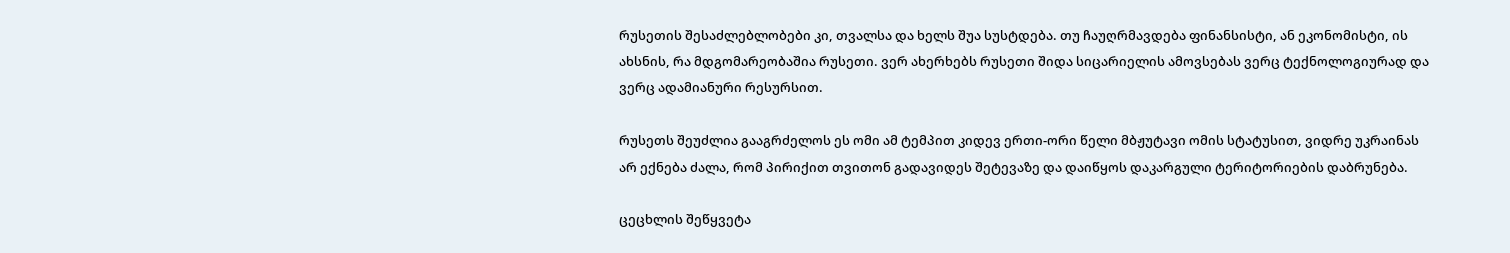რუსეთის შესაძლებლობები კი, თვალსა და ხელს შუა სუსტდება. თუ ჩაუღრმავდება ფინანსისტი, ან ეკონომისტი, ის ახსნის, რა მდგომარეობაშია რუსეთი. ვერ ახერხებს რუსეთი შიდა სიცარიელის ამოვსებას ვერც ტექნოლოგიურად და ვერც ადამიანური რესურსით.

რუსეთს შეუძლია გააგრძელოს ეს ომი ამ ტემპით კიდევ ერთი-ორი წელი მბჟუტავი ომის სტატუსით, ვიდრე უკრაინას არ ექნება ძალა, რომ პირიქით თვითონ გადავიდეს შეტევაზე და დაიწყოს დაკარგული ტერიტორიების დაბრუნება.

ცეცხლის შეწყვეტა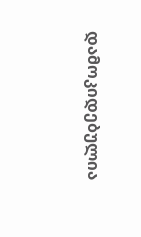დამოკიდებულია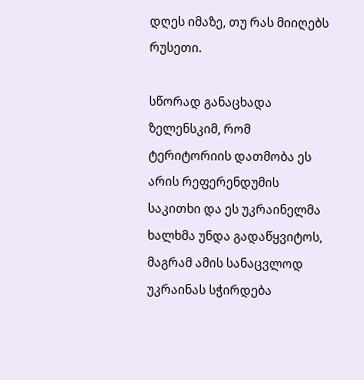დღეს იმაზე, თუ რას მიიღებს რუსეთი.

სწორად განაცხადა ზელენსკიმ, რომ ტერიტორიის დათმობა ეს არის რეფერენდუმის საკითხი და ეს უკრაინელმა ხალხმა უნდა გადაწყვიტოს, მაგრამ ამის სანაცვლოდ უკრაინას სჭირდება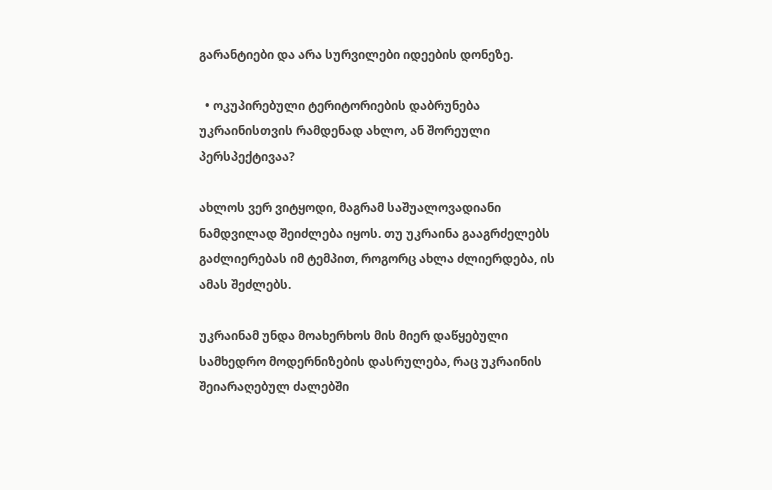გარანტიები და არა სურვილები იდეების დონეზე.

  • ოკუპირებული ტერიტორიების დაბრუნება უკრაინისთვის რამდენად ახლო, ან შორეული პერსპექტივაა?

ახლოს ვერ ვიტყოდი, მაგრამ საშუალოვადიანი ნამდვილად შეიძლება იყოს. თუ უკრაინა გააგრძელებს გაძლიერებას იმ ტემპით, როგორც ახლა ძლიერდება, ის ამას შეძლებს.

უკრაინამ უნდა მოახერხოს მის მიერ დაწყებული სამხედრო მოდერნიზების დასრულება, რაც უკრაინის შეიარაღებულ ძალებში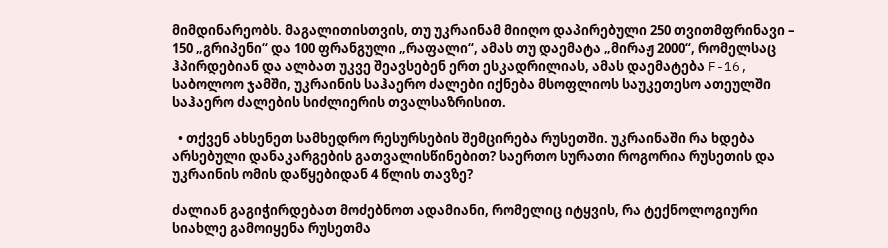მიმდინარეობს. მაგალითისთვის, თუ უკრაინამ მიიღო დაპირებული 250 თვითმფრინავი – 150 „გრიპენი“ და 100 ფრანგული „რაფალი“, ამას თუ დაემატა „მირაჟ 2000“, რომელსაც ჰპირდებიან და ალბათ უკვე შეავსებენ ერთ ესკადრილიას, ამას დაემატება F-16, საბოლოო ჯამში, უკრაინის საჰაერო ძალები იქნება მსოფლიოს საუკეთესო ათეულში საჰაერო ძალების სიძლიერის თვალსაზრისით.

  • თქვენ ახსენეთ სამხედრო რესურსების შემცირება რუსეთში. უკრაინაში რა ხდება არსებული დანაკარგების გათვალისწინებით? საერთო სურათი როგორია რუსეთის და უკრაინის ომის დაწყებიდან 4 წლის თავზე?

ძალიან გაგიჭირდებათ მოძებნოთ ადამიანი, რომელიც იტყვის, რა ტექნოლოგიური სიახლე გამოიყენა რუსეთმა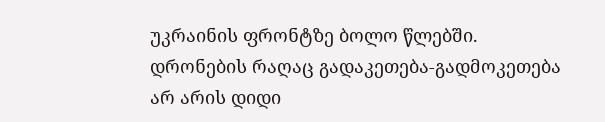უკრაინის ფრონტზე ბოლო წლებში. დრონების რაღაც გადაკეთება-გადმოკეთება არ არის დიდი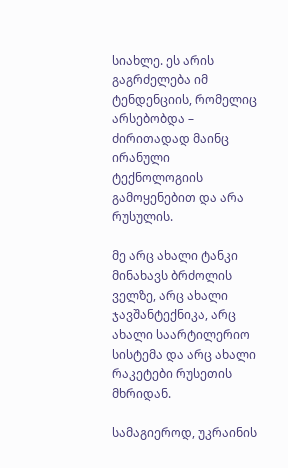სიახლე. ეს არის გაგრძელება იმ ტენდენციის, რომელიც არსებობდა – ძირითადად მაინც ირანული ტექნოლოგიის გამოყენებით და არა რუსულის.

მე არც ახალი ტანკი მინახავს ბრძოლის ველზე, არც ახალი ჯავშანტექნიკა, არც ახალი საარტილერიო სისტემა და არც ახალი რაკეტები რუსეთის მხრიდან.

სამაგიეროდ, უკრაინის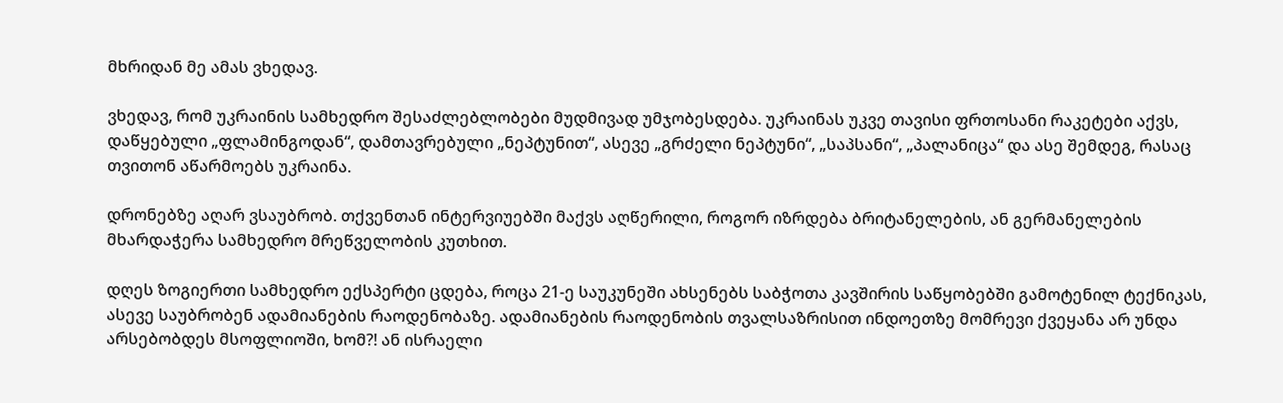მხრიდან მე ამას ვხედავ.

ვხედავ, რომ უკრაინის სამხედრო შესაძლებლობები მუდმივად უმჯობესდება. უკრაინას უკვე თავისი ფრთოსანი რაკეტები აქვს, დაწყებული „ფლამინგოდან“, დამთავრებული „ნეპტუნით“, ასევე „გრძელი ნეპტუნი“, „საპსანი“, „პალანიცა“ და ასე შემდეგ, რასაც თვითონ აწარმოებს უკრაინა.

დრონებზე აღარ ვსაუბრობ. თქვენთან ინტერვიუებში მაქვს აღწერილი, როგორ იზრდება ბრიტანელების, ან გერმანელების მხარდაჭერა სამხედრო მრეწველობის კუთხით.

დღეს ზოგიერთი სამხედრო ექსპერტი ცდება, როცა 21-ე საუკუნეში ახსენებს საბჭოთა კავშირის საწყობებში გამოტენილ ტექნიკას, ასევე საუბრობენ ადამიანების რაოდენობაზე. ადამიანების რაოდენობის თვალსაზრისით ინდოეთზე მომრევი ქვეყანა არ უნდა არსებობდეს მსოფლიოში, ხომ?! ან ისრაელი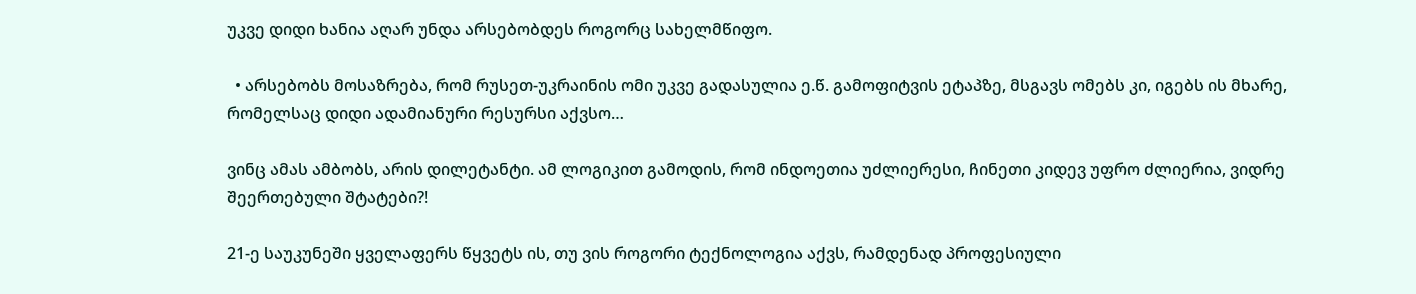უკვე დიდი ხანია აღარ უნდა არსებობდეს როგორც სახელმწიფო.

  • არსებობს მოსაზრება, რომ რუსეთ-უკრაინის ომი უკვე გადასულია ე.წ. გამოფიტვის ეტაპზე, მსგავს ომებს კი, იგებს ის მხარე, რომელსაც დიდი ადამიანური რესურსი აქვსო…

ვინც ამას ამბობს, არის დილეტანტი. ამ ლოგიკით გამოდის, რომ ინდოეთია უძლიერესი, ჩინეთი კიდევ უფრო ძლიერია, ვიდრე შეერთებული შტატები?!

21-ე საუკუნეში ყველაფერს წყვეტს ის, თუ ვის როგორი ტექნოლოგია აქვს, რამდენად პროფესიული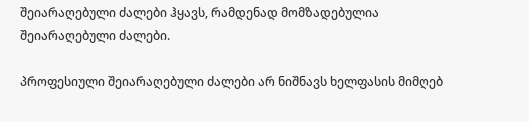შეიარაღებული ძალები ჰყავს, რამდენად მომზადებულია შეიარაღებული ძალები.

პროფესიული შეიარაღებული ძალები არ ნიშნავს ხელფასის მიმღებ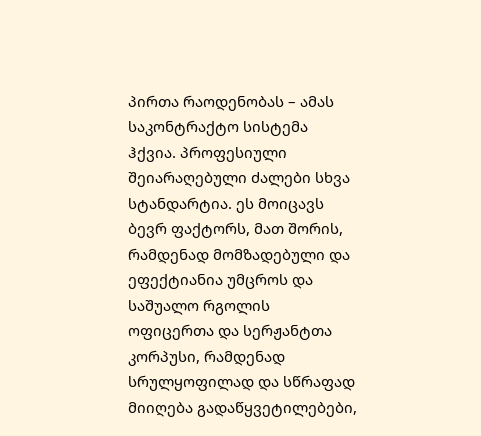პირთა რაოდენობას – ამას საკონტრაქტო სისტემა ჰქვია. პროფესიული შეიარაღებული ძალები სხვა სტანდარტია. ეს მოიცავს ბევრ ფაქტორს, მათ შორის, რამდენად მომზადებული და ეფექტიანია უმცროს და საშუალო რგოლის ოფიცერთა და სერჟანტთა კორპუსი, რამდენად სრულყოფილად და სწრაფად მიიღება გადაწყვეტილებები,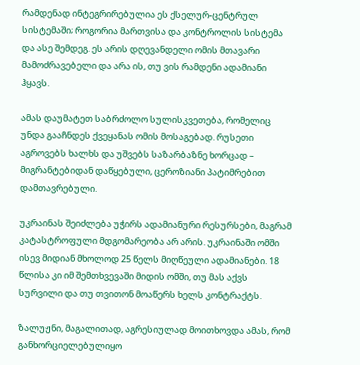რამდენად ინტეგრირებულია ეს ქსელურ-ცენტრულ სისტემაში; როგორია მართვისა და კონტროლის სისტემა და ასე შემდეგ. ეს არის დღევანდელი ომის მთავარი მამოძრავებელი და არა ის, თუ ვის რამდენი ადამიანი ჰყავს.

ამას დაუმატეთ საბრძოლო სულისკვეთება, რომელიც უნდა გააჩნდეს ქვეყანას ომის მოსაგებად. რუსეთი აგროვებს ხალხს და უშვებს საზარბაზნე ხორცად – მიგრანტებიდან დაწყებული, ცეროზიანი პატიმრებით დამთავრებული.

უკრაინას შეიძლება უჭირს ადამიანური რესურსები, მაგრამ კატასტროფული მდგომარეობა არ არის. უკრაინაში ომში ისევ მიდიან მხოლოდ 25 წელს მიღწეული ადამიანები. 18 წლისა კი იმ შემთხვევაში მიდის ომში, თუ მას აქვს სურვილი და თუ თვითონ მოაწერს ხელს კონტრაქტს.

ზალუჟნი, მაგალითად, აგრესიულად მოითხოვდა ამას, რომ განხორციელებულიყო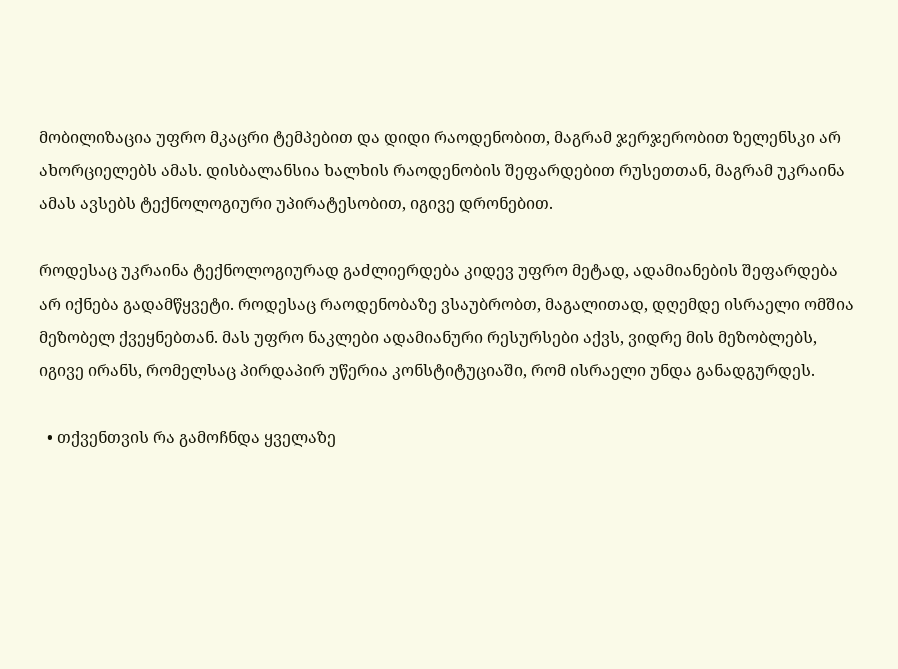მობილიზაცია უფრო მკაცრი ტემპებით და დიდი რაოდენობით, მაგრამ ჯერჯერობით ზელენსკი არ ახორციელებს ამას. დისბალანსია ხალხის რაოდენობის შეფარდებით რუსეთთან, მაგრამ უკრაინა ამას ავსებს ტექნოლოგიური უპირატესობით, იგივე დრონებით.

როდესაც უკრაინა ტექნოლოგიურად გაძლიერდება კიდევ უფრო მეტად, ადამიანების შეფარდება არ იქნება გადამწყვეტი. როდესაც რაოდენობაზე ვსაუბრობთ, მაგალითად, დღემდე ისრაელი ომშია მეზობელ ქვეყნებთან. მას უფრო ნაკლები ადამიანური რესურსები აქვს, ვიდრე მის მეზობლებს, იგივე ირანს, რომელსაც პირდაპირ უწერია კონსტიტუციაში, რომ ისრაელი უნდა განადგურდეს.

  • თქვენთვის რა გამოჩნდა ყველაზე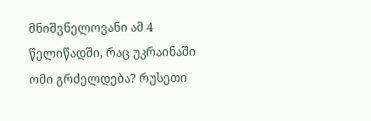მნიშვნელოვანი ამ 4 წელიწადში, რაც უკრაინაში ომი გრძელდება? რუსეთი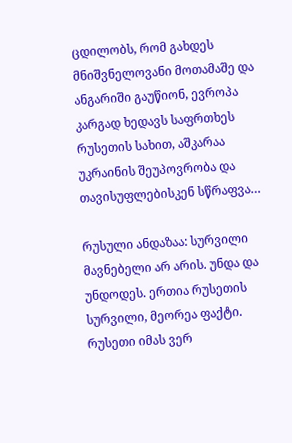ცდილობს, რომ გახდეს მნიშვნელოვანი მოთამაშე და ანგარიში გაუწიონ, ევროპა კარგად ხედავს საფრთხეს რუსეთის სახით, აშკარაა უკრაინის შეუპოვრობა და თავისუფლებისკენ სწრაფვა…

რუსული ანდაზაა: სურვილი მავნებელი არ არის. უნდა და უნდოდეს. ერთია რუსეთის სურვილი, მეორეა ფაქტი. რუსეთი იმას ვერ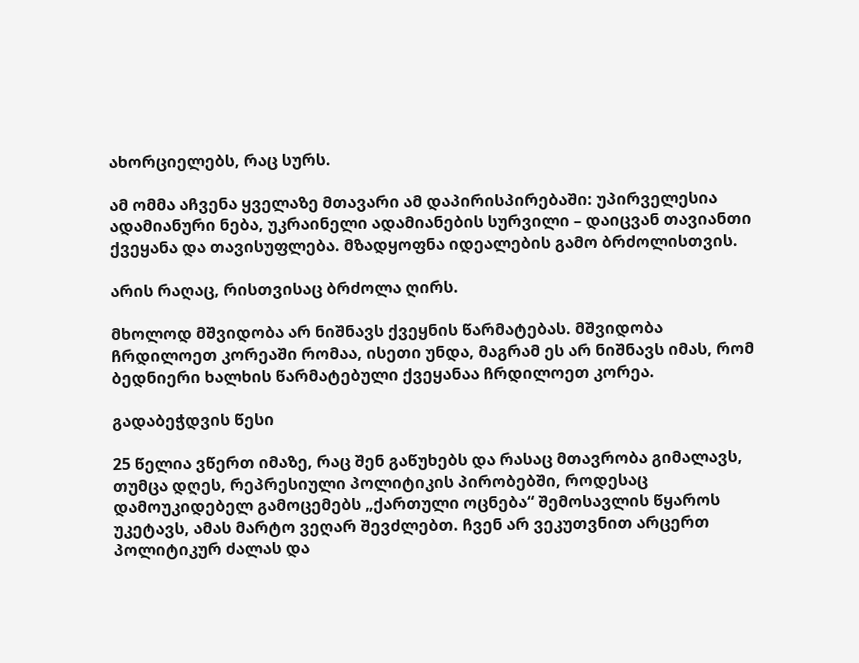ახორციელებს, რაც სურს.

ამ ომმა აჩვენა ყველაზე მთავარი ამ დაპირისპირებაში: უპირველესია ადამიანური ნება, უკრაინელი ადამიანების სურვილი – დაიცვან თავიანთი ქვეყანა და თავისუფლება. მზადყოფნა იდეალების გამო ბრძოლისთვის.

არის რაღაც, რისთვისაც ბრძოლა ღირს.

მხოლოდ მშვიდობა არ ნიშნავს ქვეყნის წარმატებას. მშვიდობა ჩრდილოეთ კორეაში რომაა, ისეთი უნდა, მაგრამ ეს არ ნიშნავს იმას, რომ ბედნიერი ხალხის წარმატებული ქვეყანაა ჩრდილოეთ კორეა.

გადაბეჭდვის წესი

25 წელია ვწერთ იმაზე, რაც შენ გაწუხებს და რასაც მთავრობა გიმალავს, თუმცა დღეს, რეპრესიული პოლიტიკის პირობებში, როდესაც დამოუკიდებელ გამოცემებს „ქართული ოცნება“ შემოსავლის წყაროს უკეტავს, ამას მარტო ვეღარ შევძლებთ. ჩვენ არ ვეკუთვნით არცერთ პოლიტიკურ ძალას და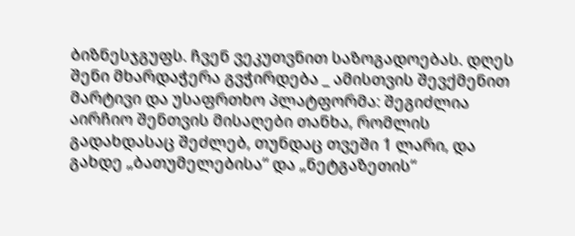ბიზნესჯგუფს. ჩვენ ვეკუთვნით საზოგადოებას. დღეს შენი მხარდაჭერა გვჭირდება _ ამისთვის შევქმენით მარტივი და უსაფრთხო პლატფორმა: შეგიძლია აირჩიო შენთვის მისაღები თანხა, რომლის გადახდასაც შეძლებ, თუნდაც თვეში 1 ლარი, და გახდე „ბათუმელებისა“ და „ნეტგაზეთის“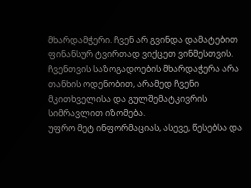მხარდამჭერი. ჩვენ არ გვინდა დამატებით ფინანსურ ტვირთად ვიქცეთ ვინმესთვის. ჩვენთვის საზოგადოების მხარდაჭერა არა თანხის ოდენობით, არამედ ჩვენი მკითხველისა და გულშემატკივრის სიმრავლით იზომება.
უფრო მეტ ინფორმაციას, ასევე, წესებსა და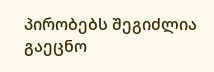პირობებს შეგიძლია გაეცნო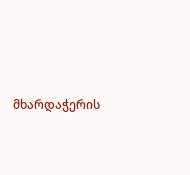მხარდაჭერის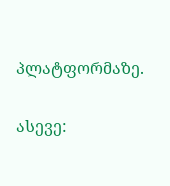პლატფორმაზე.

ასევე: